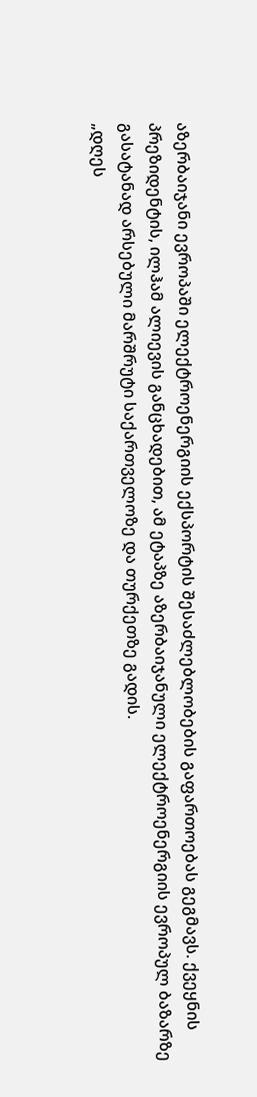აზერბაიჯანი ევროპაში ელექტროენერგიის ექსპორტის შესაძლებლობების გაფართოებას გეგმავს. ქვეყნის პრეზიდენტის, ილჰამ ალიევის განცხადებით, ამ ეტაპზე აზერბაიჯანული ელექტროენერგიის ევროპულ ბაზარზე გასატანად არსებული მარშრუტი საქართველოზე და თურქეთზე გადის.
„დღეს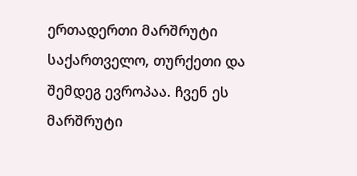ერთადერთი მარშრუტი საქართველო, თურქეთი და შემდეგ ევროპაა. ჩვენ ეს მარშრუტი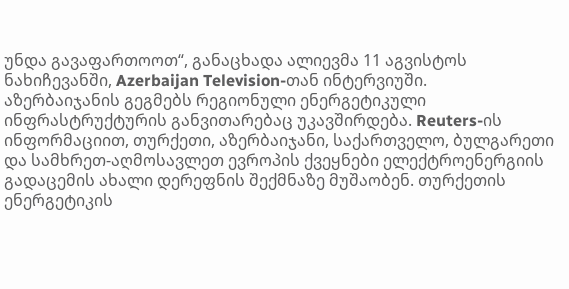უნდა გავაფართოოთ“, განაცხადა ალიევმა 11 აგვისტოს ნახიჩევანში, Azerbaijan Television-თან ინტერვიუში.
აზერბაიჯანის გეგმებს რეგიონული ენერგეტიკული ინფრასტრუქტურის განვითარებაც უკავშირდება. Reuters-ის ინფორმაციით, თურქეთი, აზერბაიჯანი, საქართველო, ბულგარეთი და სამხრეთ-აღმოსავლეთ ევროპის ქვეყნები ელექტროენერგიის გადაცემის ახალი დერეფნის შექმნაზე მუშაობენ. თურქეთის ენერგეტიკის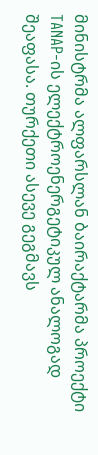მინისტრმა ალფარსლან ბაირაქტარმა პროექტი TANAP-ის ელექტროენერგეტიკულ ანალოგად შეაფასა. თურქეთი ასევე გეგმავს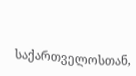საქართველოსთან,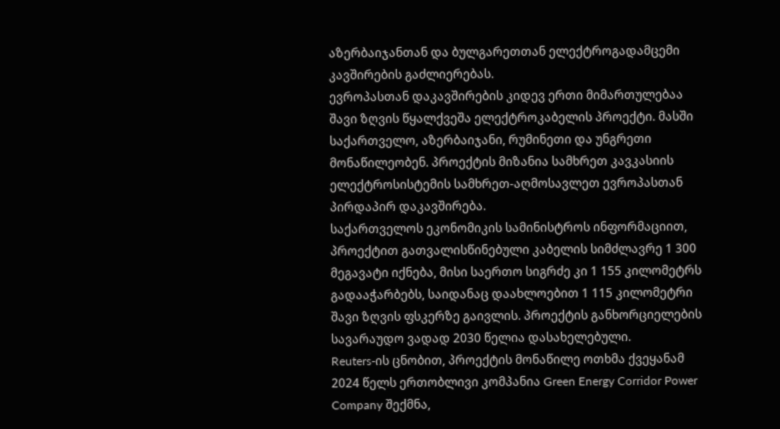აზერბაიჯანთან და ბულგარეთთან ელექტროგადამცემი კავშირების გაძლიერებას.
ევროპასთან დაკავშირების კიდევ ერთი მიმართულებაა შავი ზღვის წყალქვეშა ელექტროკაბელის პროექტი. მასში საქართველო, აზერბაიჯანი, რუმინეთი და უნგრეთი მონაწილეობენ. პროექტის მიზანია სამხრეთ კავკასიის ელექტროსისტემის სამხრეთ-აღმოსავლეთ ევროპასთან პირდაპირ დაკავშირება.
საქართველოს ეკონომიკის სამინისტროს ინფორმაციით, პროექტით გათვალისწინებული კაბელის სიმძლავრე 1 300 მეგავატი იქნება, მისი საერთო სიგრძე კი 1 155 კილომეტრს გადააჭარბებს, საიდანაც დაახლოებით 1 115 კილომეტრი შავი ზღვის ფსკერზე გაივლის. პროექტის განხორციელების სავარაუდო ვადად 2030 წელია დასახელებული.
Reuters-ის ცნობით, პროექტის მონაწილე ოთხმა ქვეყანამ 2024 წელს ერთობლივი კომპანია Green Energy Corridor Power Company შექმნა,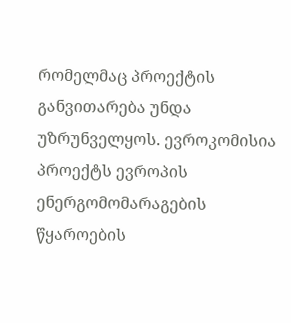რომელმაც პროექტის განვითარება უნდა უზრუნველყოს. ევროკომისია პროექტს ევროპის ენერგომომარაგების წყაროების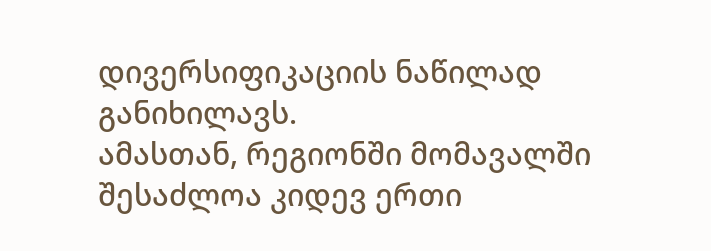დივერსიფიკაციის ნაწილად განიხილავს.
ამასთან, რეგიონში მომავალში შესაძლოა კიდევ ერთი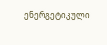ენერგეტიკული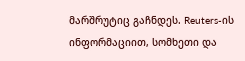მარშრუტიც გაჩნდეს. Reuters-ის ინფორმაციით, სომხეთი და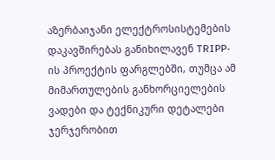აზერბაიჯანი ელექტროსისტემების დაკავშირებას განიხილავენ TRIPP-ის პროექტის ფარგლებში, თუმცა ამ მიმართულების განხორციელების ვადები და ტექნიკური დეტალები ჯერჯერობით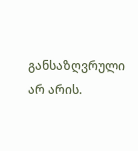განსაზღვრული არ არის.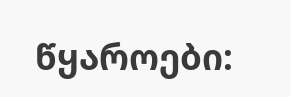წყაროები: